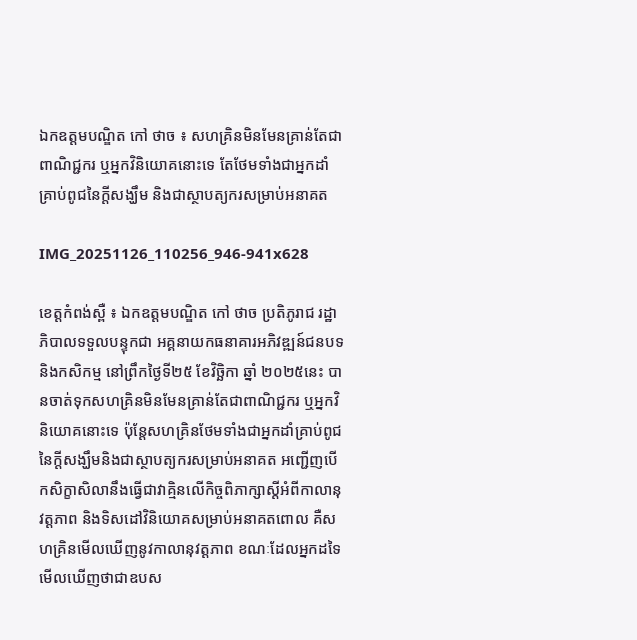ឯកឧត្តមបណ្ឌិត កៅ ថាច ៖ សហគ្រិនមិនមែនគ្រាន់តែជាពាណិជ្ជករ ឬអ្នកវិនិយោគនោះទេ តែថែមទាំងជាអ្នកដាំគ្រាប់ពូជនៃក្តីសង្ឃឹម និងជាស្ថាបត្យករសម្រាប់អនាគត

IMG_20251126_110256_946-941x628

ខេត្តកំពង់ស្ពឺ ៖ ឯកឧត្តមបណ្ឌិត កៅ ថាច ប្រតិភូរាជ រដ្ឋាភិបាលទទួលបន្ទុកជា អគ្គនាយកធនាគារអភិវឌ្ឍន៍ជនបទ និងកសិកម្ម នៅព្រឹកថ្ងៃទី២៥ ខែវិច្ឆិកា ឆ្នាំ ២០២៥នេះ បានចាត់ទុកសហគ្រិនមិនមែនគ្រាន់តែជាពាណិជ្ជករ ឬអ្នកវិនិយោគនោះទេ ប៉ុន្តែសហគ្រិនថែមទាំងជាអ្នកដាំគ្រាប់ពូជនៃក្តីសង្ឃឹមនិងជាស្ថាបត្យករសម្រាប់អនាគត អញ្ជើញបើកសិក្ខាសិលានឹងធ្វើជាវាគ្មិនលើកិច្ចពិភាក្សាស្តីអំពីកាលានុវត្តភាព និងទិសដៅវិនិយោគសម្រាប់អនាគតពោល គឺសហគ្រិនមើលឃើញនូវកាលានុវត្តភាព ខណៈដែលអ្នកដទៃមើលឃើញថាជាឧបស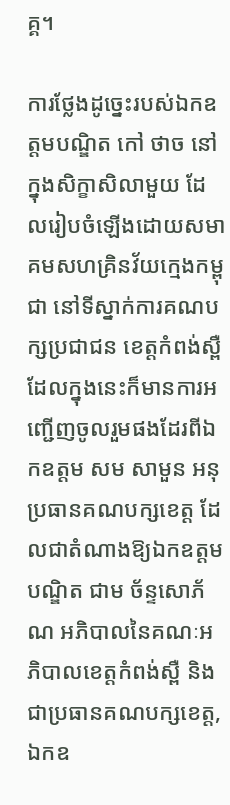គ្គ។

ការថ្លែងដូច្នេះរបស់ឯកឧត្តមបណ្ឌិត កៅ ថាច នៅក្នុងសិក្ខាសិលាមួយ ដែលរៀបចំឡើងដោយសមាគមសហគ្រិនវ័យក្មេងកម្ពុជា នៅទីស្នាក់ការគណបក្សប្រជាជន ខេត្តកំពង់ស្ពឺ ដែលក្នុងនេះក៏មានការអញ្ជើញចូលរួមផងដែរពីឯកឧត្តម សម សាមួន អនុប្រធានគណបក្សខេត្ត ដែលជាតំណាងឱ្យឯកឧត្តមបណ្ឌិត ជាម ច័ន្ទសោភ័ណ អភិបាលនៃគណៈអភិបាលខេត្តកំពង់ស្ពឺ និងជាប្រធានគណបក្សខេត្ត, ឯកឧ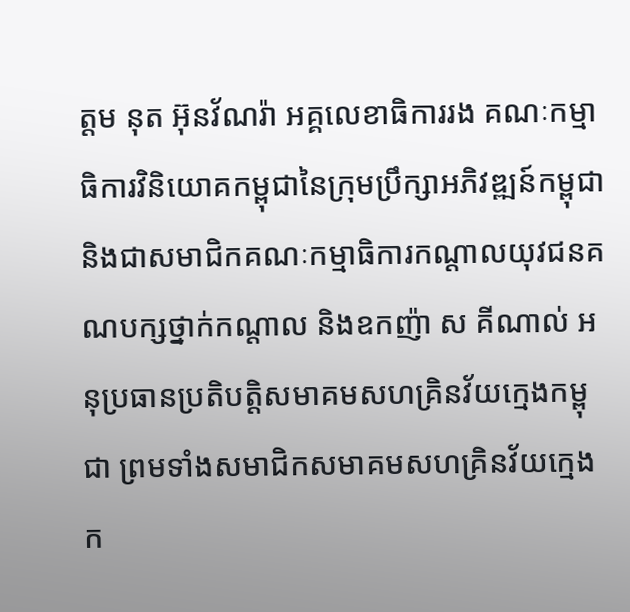ត្តម នុត អ៊ុនវ័ណរ៉ា អគ្គលេខាធិការរង គណៈកម្មាធិការវិនិយោគកម្ពុជានៃក្រុមប្រឹក្សាអភិវឌ្ឍន៍កម្ពុជា និងជាសមាជិកគណៈកម្មាធិការកណ្តាលយុវជនគណបក្សថ្នាក់កណ្តាល និងឧកញ៉ា ស គីណាល់ អនុប្រធានប្រតិបត្តិសមាគមសហគ្រិនវ័យក្មេងកម្ពុជា ព្រមទាំងសមាជិកសមាគមសហគ្រិនវ័យក្មេងក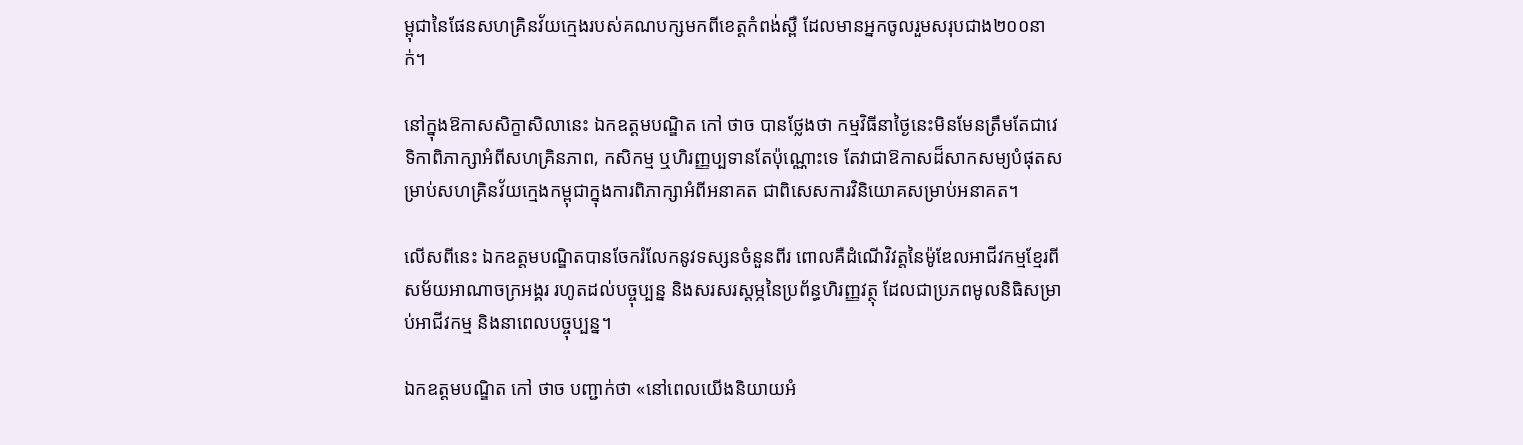ម្ពុជានៃផែនសហគ្រិនវ័យក្មេងរបស់គណបក្សមកពីខេត្តកំពង់ស្ពឺ ដែលមានអ្នកចូលរួមសរុបជាង២០០នាក់។

នៅក្នុងឱកាសសិក្ខាសិលានេះ ឯកឧត្តមបណ្ឌិត កៅ ថាច បានថ្លែងថា កម្មវិធីនាថ្ងៃនេះមិនមែនត្រឹមតែជាវេទិកាពិភាក្សាអំពីសហគ្រិនភាព, កសិកម្ម ឬហិរញ្ញប្បទានតែប៉ុណ្ណោះទេ តែវាជាឱកាសដ៏សាកសម្យបំផុតសម្រាប់សហគ្រិនវ័យក្មេងកម្ពុជាក្នុងការពិភាក្សាអំពីអនាគត ជាពិសេសការវិនិយោគសម្រាប់អនាគត។

លើសពីនេះ ឯកឧត្តមបណ្ឌិតបានចែករំលែកនូវទស្សនចំនួនពីរ ពោលគឺដំណើវិវត្តនៃម៉ូឌែលអាជីវកម្មខ្មែរពីសម័យអាណាចក្រអង្គរ រហូតដល់បច្ចុប្បន្ន និងសរសរស្តម្ភនៃប្រព័ន្ធហិរញ្ញវត្ថុ ដែលជាប្រភពមូលនិធិសម្រាប់អាជីវកម្ម និងនាពេលបច្ចុប្បន្ន។

ឯកឧត្តមបណ្ឌិត កៅ ថាច បញ្ជាក់ថា «នៅពេលយើងនិយាយអំ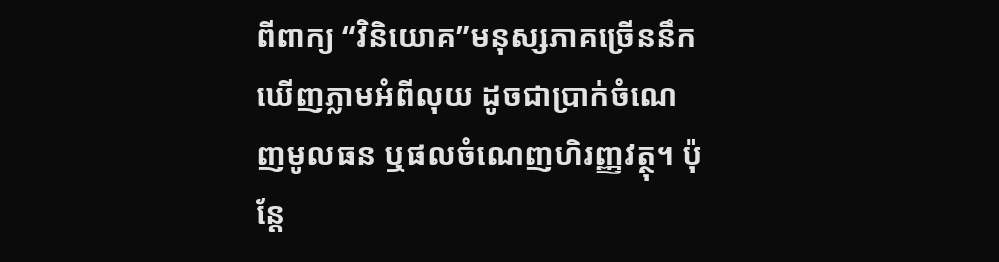ពីពាក្យ “វិនិយោគ”មនុស្សភាគច្រើននឹកឃើញភ្លាមអំពីលុយ ដូចជាប្រាក់ចំណេញមូលធន ឬផលចំណេញហិរញ្ញវត្ថុ។ ប៉ុន្តែ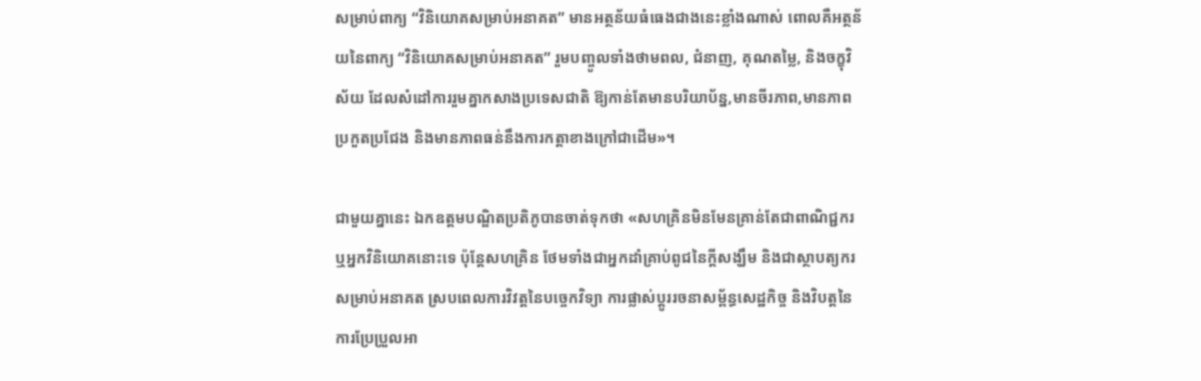សម្រាប់ពាក្យ “វិនិយោគសម្រាប់អនាគត” មានអត្ថន័យធំធេងជាងនេះខ្លាំងណាស់ ពោលគឺអត្ថន័យនៃពាក្យ “វិនិយោគសម្រាប់អនាគត” រួមបញ្ចូលទាំងថាមពល, ជំនាញ, គុណតម្លៃ, និងចក្ខុវិស័យ ដែលសំដៅការរួមគ្នាកសាងប្រទេសជាតិ ឱ្យកាន់តែមានបរិយាប័ន្ន,មានចីរភាព,មានភាពប្រកួតប្រជែង និងមានភាពធន់នឹងការកត្តាខាងក្រៅជាដើម»។

ជាមួយគ្នានេះ ឯកឧត្តមបណ្ឌិតប្រតិភូបានចាត់ទុកថា «សហគ្រិនមិនមែនគ្រាន់តែជាពាណិជ្ជករ ឬអ្នកវិនិយោគនោះទេ ប៉ុន្តែសហគ្រិន ថែមទាំងជាអ្នកដាំគ្រាប់ពូជនៃក្តីសង្ឃឹម និងជាស្ថាបត្យករសម្រាប់អនាគត ស្របពេលការវិវត្តនៃបច្ចេកវិទ្យា ការផ្លាស់ប្តូររចនាសម្ព័ន្ធសេដ្ឋកិច្ច និងវិបត្តនៃការប្រែប្រួលអា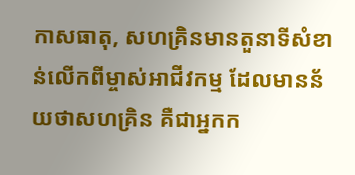កាសធាតុ, សហគ្រិនមានតួនាទីសំខាន់លើកពីម្ចាស់អាជីវកម្ម ដែលមានន័យថាសហគ្រិន គឺជាអ្នកក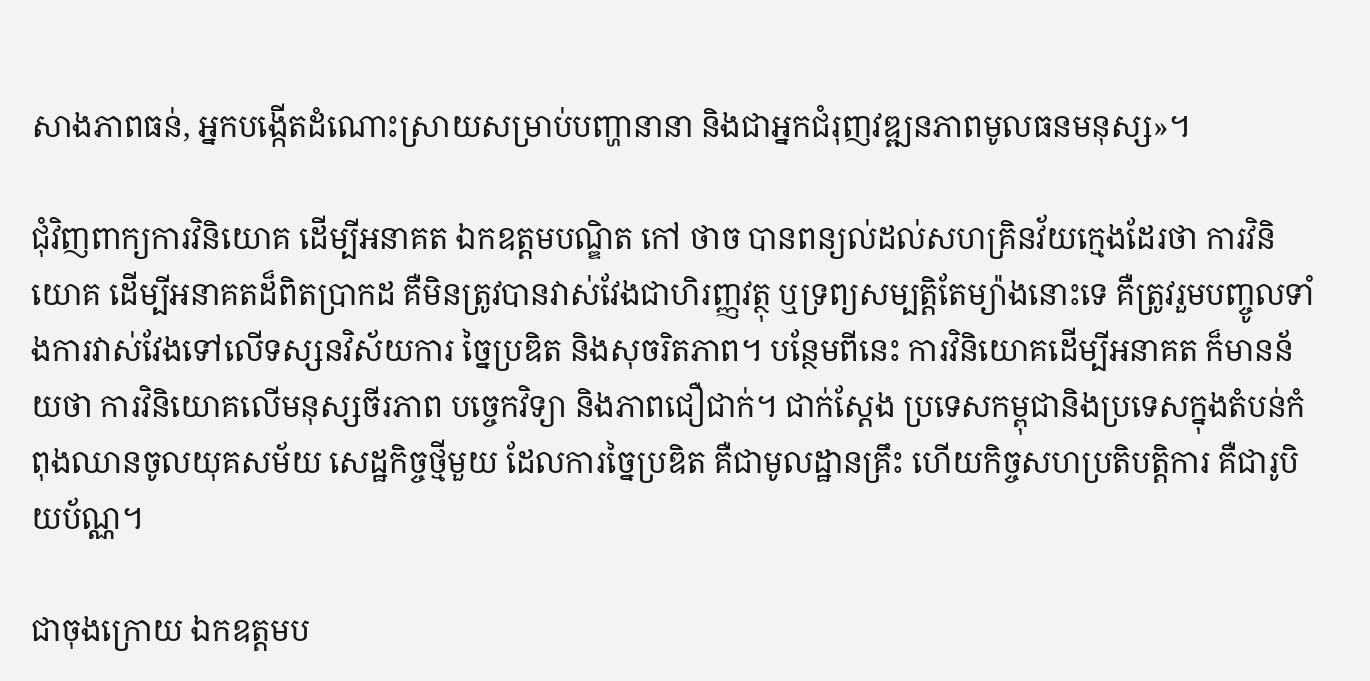សាងភាពធន់, អ្នកបង្កើតដំណោះស្រាយសម្រាប់បញ្ហានានា និងជាអ្នកជំរុញវឌ្ឍនភាពមូលធនមនុស្ស»។

ជុំវិញពាក្យការវិនិយោគ ដើម្បីអនាគត ឯកឧត្តមបណ្ឌិត កៅ ថាច បានពន្យល់ដល់សហគ្រិនវ័យក្មេងដែរថា ការវិនិយោគ ដើម្បីអនាគតដ៏ពិតប្រាកដ គឺមិនត្រូវបានវាស់វែងជាហិរញ្ញវត្ថុ ឬទ្រព្យសម្បត្តិតែម្យ៉ាងនោះទេ គឺត្រូវរួមបញ្ចូលទាំងការវាស់វែងទៅលើទស្សនវិស័យការ ច្នៃប្រឌិត និងសុចរិតភាព។ បន្ថែមពីនេះ ការវិនិយោគដើម្បីអនាគត ក៏មានន័យថា ការវិនិយោគលើមនុស្សចីរភាព បច្ចេកវិទ្យា និងភាពជឿជាក់។ ជាក់ស្តែង ប្រទេសកម្ពុជានិងប្រទេសក្នុងតំបន់កំពុងឈានចូលយុគសម័យ សេដ្ឋកិច្ចថ្មីមួយ ដែលការច្នៃប្រឌិត គឺជាមូលដ្ឋានគ្រឹះ ហើយកិច្ចសហប្រតិបត្តិការ គឺជារូបិយប័ណ្ណ។

ជាចុងក្រោយ ឯកឧត្តមប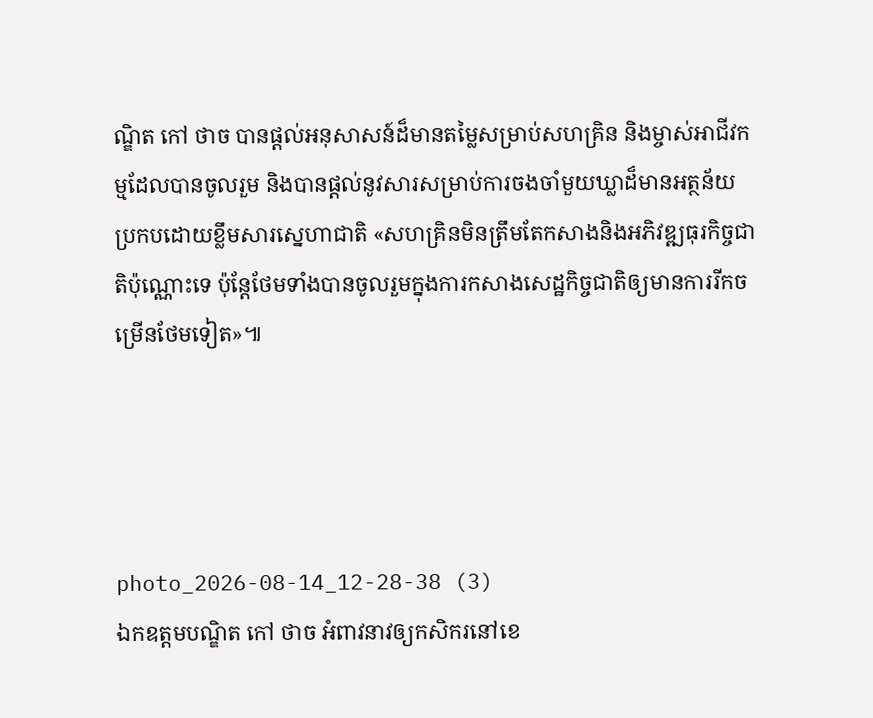ណ្ឌិត កៅ ថាច បានផ្តល់អនុសាសន៍ដ៏មានតម្លៃសម្រាប់សហគ្រិន និងម្ចាស់អាជីវកម្មដែលបានចូលរួម និងបានផ្តល់នូវសារសម្រាប់ការចងចាំមួយឃ្លាដ៏មានអត្ថន័យប្រកបដោយខ្លឹមសារសេ្នហាជាតិ «សហគ្រិនមិនត្រឹមតែកសាងនិងអភិវឌ្ឍធុរកិច្ចជាតិប៉ុណ្ណោះទេ ប៉ុន្តែថែមទាំងបានចូលរួមក្នុងការកសាងសេដ្ឋកិច្ចជាតិឲ្យមានការរីកចម្រើនថែមទៀត»៕




photo_2026-08-14_12-28-38 (3)
ឯកឧត្តមបណ្ឌិត កៅ ថាច អំពាវនាវឲ្យកសិករនៅខេ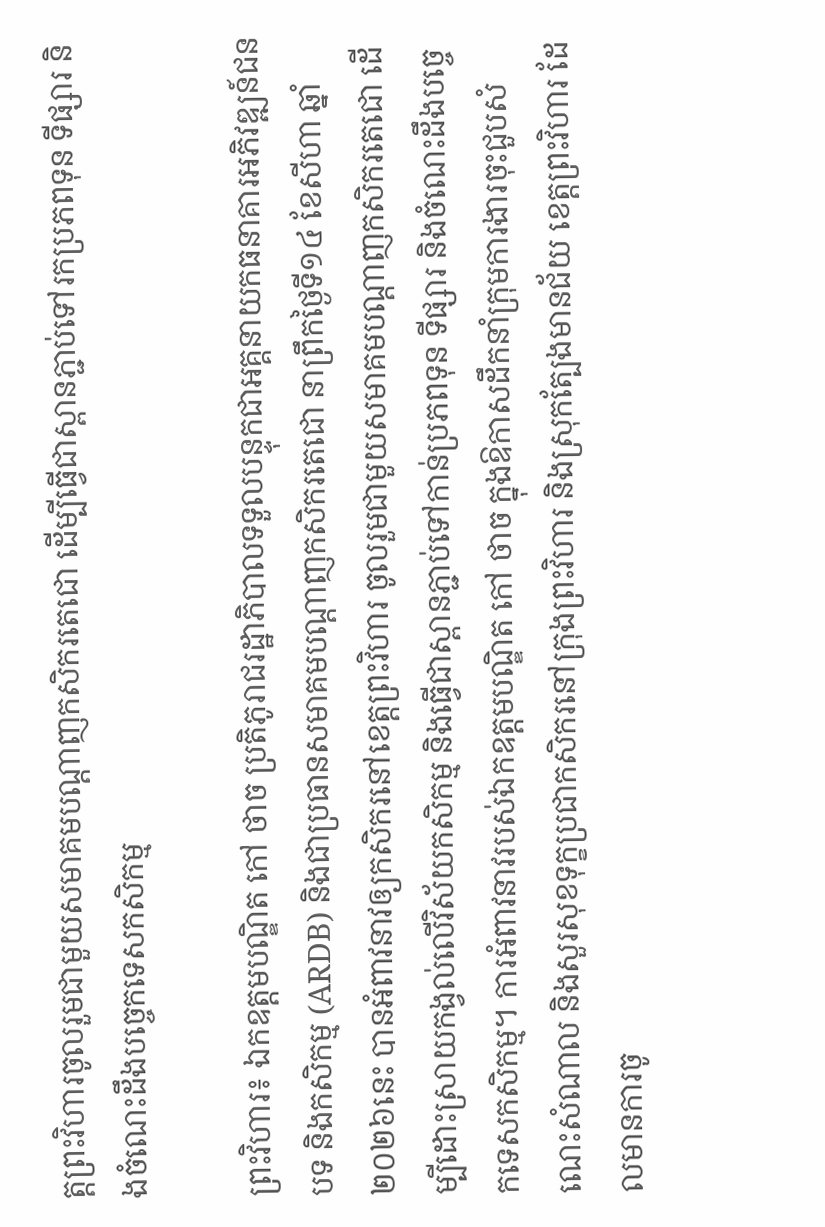ត្តព្រះវិហារចូលរួមជាមួយសមាគមបណ្តាញកសិករតេជោ ដើម្បីធ្វើជាស្ពានភ្ជាប់ទៅរកប្រភពទុន ទីផ្សារ និងចំណេះដឹងបច្ចេកទេសកសិកម្ម

ព្រះវិហារ៖ ឯកឧត្តមបណ្ឌិត កៅ ថាច ប្រតិភូរាជរដ្ឋាភិបាលទទួលបន្ទុកជាអគ្គនាយកធនាគារអភិវឌ្ឍន៍ជនបទ និងកសិកម្ម (ARDB) និងជាប្រធានសមាគមបណ្តាញកសិករតេជោ នាព្រឹកថ្ងៃទី១៤ ខែសីហា ឆ្នាំ២០២៦នេះ បានអំពាវនាវឲ្យកសិករនៅខេត្តព្រះវិហារ ចូលរួមជាមួយសមាគមបណ្តាញកសិករតេជោ ដើម្បីដោះស្រាយកង្វល់លើវិស័យកសិកម្ម និងធ្វើជាស្ពានភ្ជាប់ទៅកាន់ប្រភពទុន ទីផ្សារ និងចំណេះដឹងបច្ចេកទេសកសិកម្ម។ ការអំពាវនាវរបស់ឯកឧត្តមបណ្ឌិត កៅ ថាច ក្នុងឱកាសដឹកនាំក្រុមការងារចុះជួបសំណេះសំណាល និងសួរសុខទុក្ខប្រជាកសិករនៅក្រុងព្រះវិហារ និងស្រុកត្បែងមានជ័យ ខេត្តព្រះវិហារ ដែលមានការចូ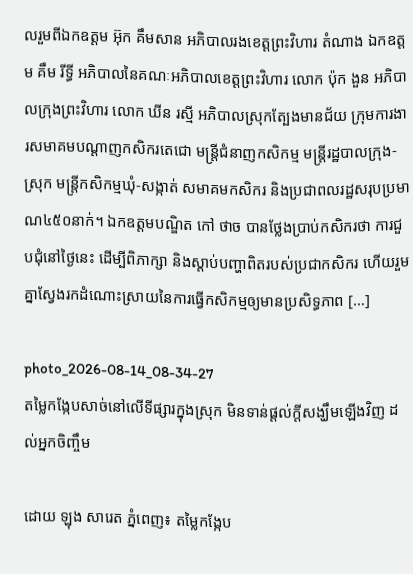លរួមពីឯកឧត្តម អ៊ុក គឹមសាន អភិបាលរងខេត្តព្រះវិហារ តំណាង ឯកឧត្តម គឹម រីទ្ធី អភិបាលនៃគណៈអភិបាលខេត្តព្រះវិហារ លោក ប៉ុក ងួន អភិបាលក្រុងព្រះវិហារ លោក ឃីន រស្មី អភិបាលស្រុកត្បែងមានជ័យ ក្រុមការងារសមាគមបណ្តាញកសិករតេជោ មន្ត្រីជំនាញកសិកម្ម មន្ត្រីរដ្ឋបាលក្រុង-ស្រុក មន្ត្រីកសិកម្មឃុំ-សង្កាត់ សមាគមកសិករ និងប្រជាពលរដ្ឋសរុបប្រមាណ៤៥០នាក់។ ឯកឧត្តមបណ្ឌិត កៅ ថាច បានថ្លែងប្រាប់កសិករថា ការជួបជុំនៅថ្ងៃនេះ ដើម្បីពិភាក្សា និងស្តាប់បញ្ហាពិតរបស់ប្រជាកសិករ ហើយរួមគ្នាស្វែងរកដំណោះស្រាយនៃការធ្វើកសិកម្មឲ្យមានប្រសិទ្ធភាព […]

photo_2026-08-14_08-34-27
តម្លៃកង្កែបសាច់នៅលើទីផ្សារក្នុងស្រុក មិនទាន់ផ្តល់ក្តីសង្ឃឹមឡើងវិញ ដល់អ្នកចិញ្ចឹម

ដោយ ឡុង សារេត ភ្នំពេញ៖ តម្លៃកង្កែប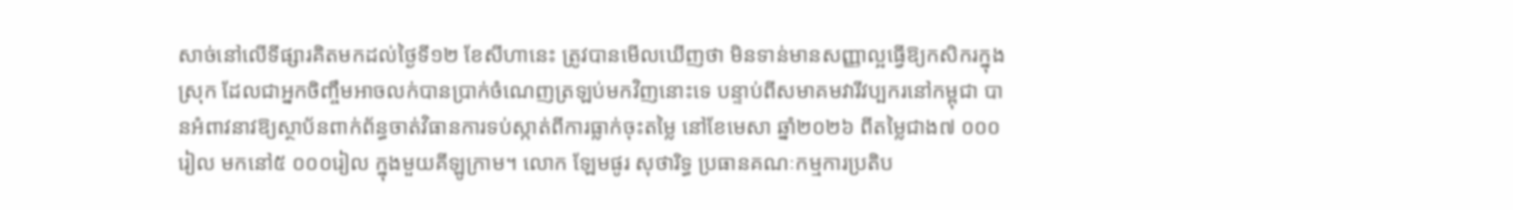សាច់នៅលើទីផ្សារគិតមកដល់ថ្ងៃទី១២ ខែសីហានេះ ត្រូវបានមើលឃើញថា មិនទាន់មានសញ្ញាល្អធ្វើឱ្យកសិករក្នុងស្រុក ដែលជាអ្នកចិញ្ចឹមអាចលក់បានប្រាក់ចំណេញត្រឡប់មកវិញនោះទេ បន្ទាប់ពីសមាគមវារីវប្បករនៅកម្ពុជា បានអំពាវនាវឱ្យស្ថាប័នពាក់ព័ន្ធចាត់វិធានការទប់ស្កាត់ពីការធ្លាក់ចុះតម្លៃ នៅខែមេសា ឆ្នាំ២០២៦ ពីតម្លៃជាង៧ ០០០រៀល មកនៅ៥ ០០០រៀល ក្នុងមួយគីឡូក្រាម។ លោក ឡែមផូរ សុថារិទ្ធ ប្រធានគណៈកម្មការប្រតិប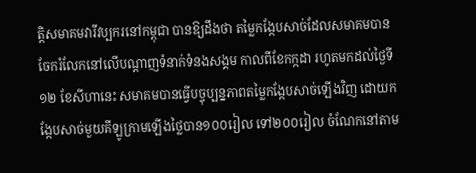ត្តិសមាគមវារីវប្បករនៅកម្ពុជា បានឱ្យដឹងថា តម្លៃកង្កែបសាច់ដែលសមាគមបានចែករំលែកនៅលើបណ្តាញទំនាក់ទំនងសង្គម កាលពីខែកក្កដា រហូតមកដល់ថ្ងៃទី១២ ខែសីហានេះ សមាគមបានធ្វើបច្ចុប្បន្នភាពតម្លៃកង្កែបសាច់ឡើងវិញ ដោយកង្កែបសាច់មួយគីឡូក្រាមឡើងថ្លៃបាន១០០រៀល ទៅ២០០រៀល ចំណែកនៅតាម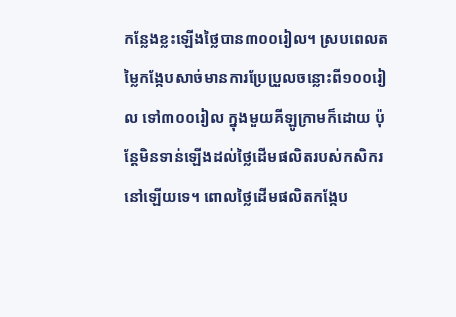កន្លែងខ្លះឡើងថ្លៃបាន៣០០រៀល។ ស្របពេលតម្លៃកង្កែបសាច់មានការប្រែប្រួលចន្លោះពី១០០រៀល ទៅ៣០០រៀល ក្នុងមួយគីឡូក្រាមក៏ដោយ ប៉ុន្តែមិនទាន់ឡើងដល់ថ្លៃដើមផលិតរបស់កសិករនៅឡើយទេ។ ពោលថ្លៃដើមផលិតកង្កែប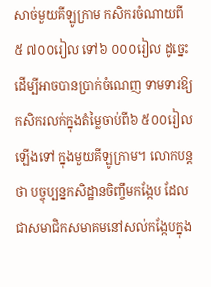សាច់មួយគីឡូក្រាម កសិករចំណាយពី៥ ៧០០រៀល ទៅ៦ ០០០រៀល ដូច្នេះដើម្បីអាចបានប្រាក់ចំណេញ ទាមទារឱ្យកសិករលក់ក្នុងតំម្លៃចាប់ពី៦ ៥០០រៀលឡើងទៅ ក្នុងមួយគីឡូក្រាម។ លោកបន្តថា បច្ចុប្បន្នកសិដ្ឋានចិញ្ចឹមកង្កែប ដែលជាសមាជិកសមាគមនៅសល់កង្កែបក្នុង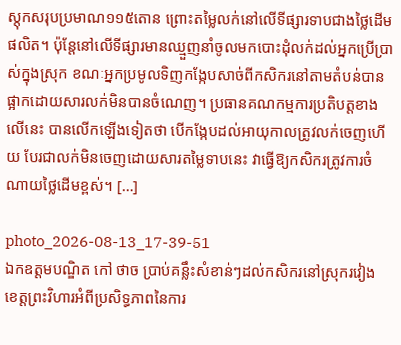ស្តុកសរុបប្រមាណ១១៥តោន ព្រោះតម្លៃលក់នៅលើទីផ្សារទាបជាងថ្លៃដើមផលិត។ ប៉ុន្តែនៅលើទីផ្សារមានឈ្មួញនាំចូលមកបោះដុំលក់ដល់អ្នកប្រើប្រាស់ក្នុងស្រុក ខណៈអ្នកប្រមូលទិញកង្កែបសាច់ពីកសិករនៅតាមតំបន់បានផ្អាកដោយសារលក់មិនបានចំណេញ។ ប្រធានគណកម្មការប្រតិបត្តខាងលើនេះ បានលើកឡើងទៀតថា បើកង្កែបដល់អាយុកាលត្រូវលក់ចេញហើយ បែរជាលក់មិនចេញដោយសារតម្លៃទាបនេះ វាធ្វើឱ្យកសិករត្រូវការចំណាយថ្លៃដើមខ្ពស់។ […]

photo_2026-08-13_17-39-51
ឯកឧត្តមបណ្ឌិត កៅ ថាច ប្រាប់គន្លឹះសំខាន់ៗដល់កសិករនៅស្រុករវៀង ខេត្តព្រះវិហារអំពីប្រសិទ្ធភាពនៃការ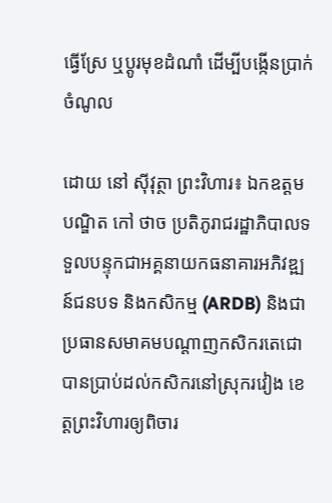ធ្វើស្រែ ឬប្តូរមុខដំណាំ ដើម្បីបង្កើនប្រាក់ចំណូល

ដោយ នៅ ស៊ីវុត្ថា ព្រះវិហារ៖ ឯកឧត្តមបណ្ឌិត កៅ ថាច ប្រតិភូរាជរដ្ឋាភិបាលទទួលបន្ទុកជាអគ្គនាយកធនាគារអភិវឌ្ឍន៍ជនបទ និងកសិកម្ម (ARDB) និងជាប្រធានសមាគមបណ្តាញកសិករតេជោ បានប្រាប់ដល់កសិករនៅស្រុករវៀង ខេត្តព្រះវិហារឲ្យពិចារ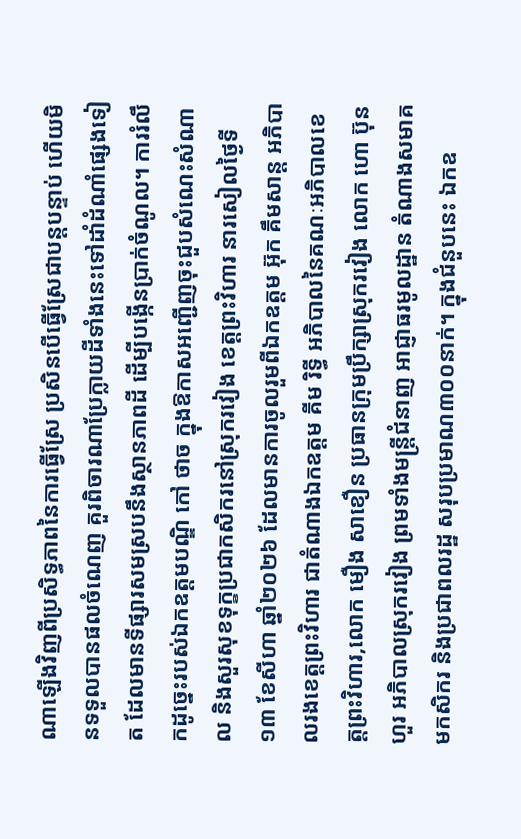ណាឡើងវិញពីប្រសិទ្ធភាពនៃការធ្វើស្រែ ប្រសិនបើធ្វើស្រែជាបន្តបន្ទាប់ ហើយមិនទទួលបានផលចំណេញ គួរពិចារណាប្រែក្លាយដីទាំងនេះទៅដាំដំណាំផ្សេងទៀត ដែលមានទីផ្សារសមស្របនឹងស្ថានភាពដី ដើម្បីបង្កើនប្រាក់ចំណូល។ ការរំលឹកដូច្នេះរបស់ឯកឧត្តមបណ្ឌិ កៅ ថាច ក្នុងឱកាសអញ្ជើញចុះជួបសំណេះសំណាល និងសួរសុខទុក្ខប្រជាកសិករនៅស្រុករវៀង ខេត្តព្រះវិហារ នារសៀលថ្ងៃទី១៣ ខែសីហា ឆ្នាំ២០២៦ ដែលមានការចូលរួមពីឯកឧត្តម អ៊ុក គឹមសាន្ត អភិបាលរងខេត្តព្រះវិហារ ជាតំណាងឯកឧត្តម គីម រិទ្ធី អភិបាលនៃគណៈអភិបាលខេត្តព្រះវិហារ,លោក មឿង សាខឿន ប្រធានក្រុមប្រឹក្សាស្រុករវៀង លោក ហោ ប៊ុនហួរ អភិបាលស្រុករវៀង ព្រមទាំងមន្ត្រីជំនាញ អាជ្ញាធរមូលដ្ឋាន តំណាងសមាគមកសិករ និងប្រជាពលរដ្ឋ សរុបប្រមាណ៣០០នាក់។ ក្នុងជំនួបនេះ ឯកឧ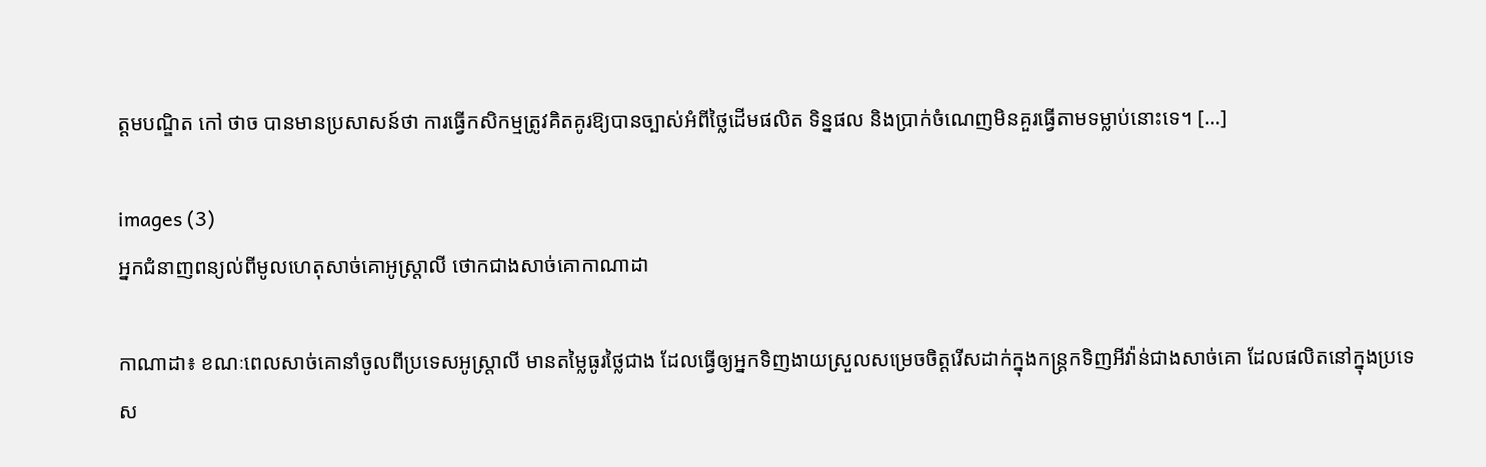ត្តមបណ្ឌិត កៅ ថាច បានមានប្រសាសន៍ថា ការធ្វើកសិកម្មត្រូវគិតគូរឱ្យបានច្បាស់អំពីថ្លៃដើមផលិត ទិន្នផល និងប្រាក់ចំណេញមិនគួរធ្វើតាមទម្លាប់នោះទេ។ […]

images (3)
អ្នកជំនាញពន្យល់ពីមូលហេតុសាច់គោអូស្ត្រាលី ថោកជាងសាច់គោកាណាដា

កាណាដា៖ ខណៈពេលសាច់គោនាំចូលពីប្រទេសអូស្ត្រាលី មានតម្លៃធូរថ្លៃជាង ដែលធ្វើឲ្យអ្នកទិញងាយស្រួលសម្រេចចិត្តរើសដាក់ក្នុងកន្ត្រកទិញអីវ៉ាន់ជាងសាច់គោ ដែលផលិតនៅក្នុងប្រទេស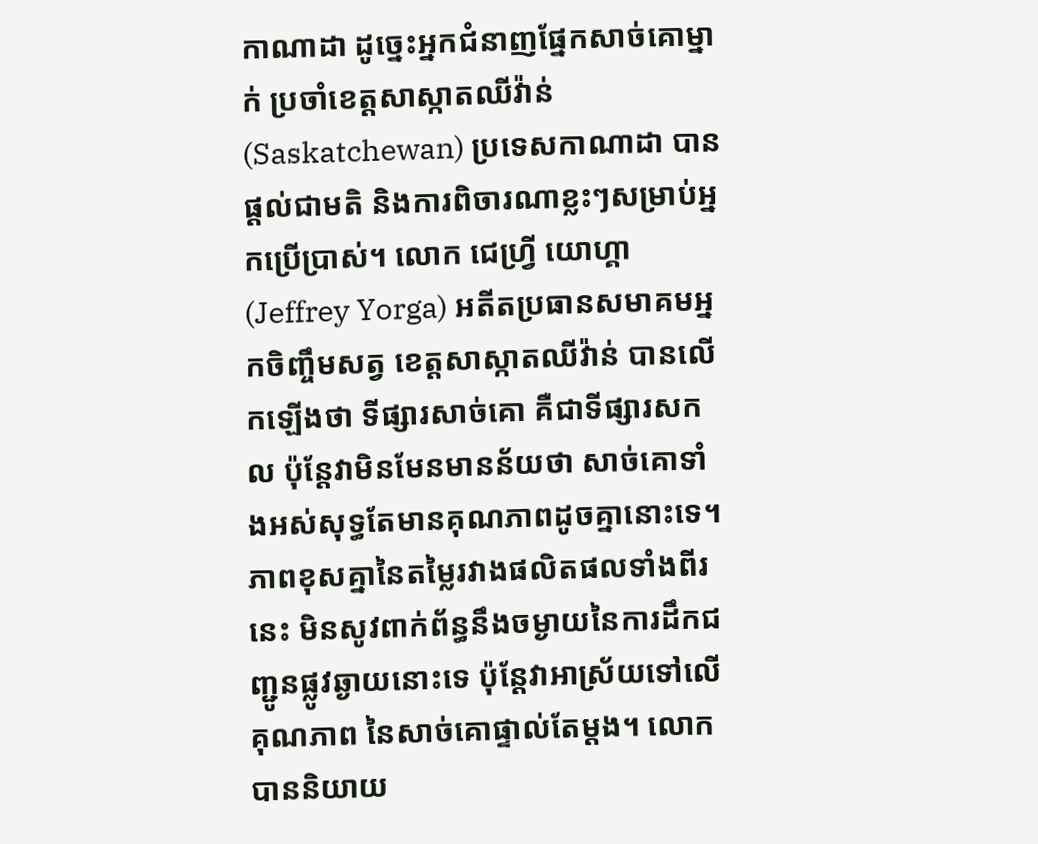កាណាដា ដូច្នេះអ្នកជំនាញផ្នែកសាច់គោម្នាក់ ប្រចាំខេត្តសាស្កាតឈីវ៉ាន់ (Saskatchewan) ប្រទេសកាណាដា បានផ្តល់ជាមតិ និងការពិចារណាខ្លះៗសម្រាប់អ្នកប្រើប្រាស់។ លោក ជេហ្វ្រី យោហ្គា (Jeffrey Yorga) អតីតប្រធានសមាគមអ្នកចិញ្ចឹមសត្វ ខេត្តសាស្កាតឈីវ៉ាន់ បានលើកឡើងថា ទីផ្សារសាច់គោ គឺជាទីផ្សារសកល ប៉ុន្តែវាមិនមែនមានន័យថា សាច់គោទាំងអស់សុទ្ធតែមានគុណភាពដូចគ្នានោះទេ។ ភាពខុសគ្នានៃតម្លៃរវាងផលិតផលទាំងពីរនេះ មិនសូវពាក់ព័ន្ធនឹងចម្ងាយនៃការដឹកជញ្ជូនផ្លូវឆ្ងាយនោះទេ ប៉ុន្តែវាអាស្រ័យទៅលើគុណភាព នៃសាច់គោផ្ទាល់តែម្តង។ លោកបាននិយាយ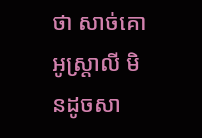ថា សាច់គោអូស្ត្រាលី មិនដូចសា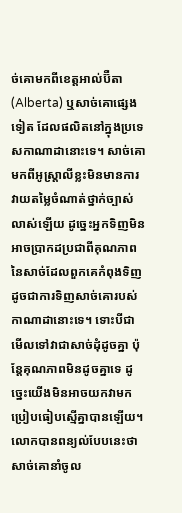ច់គោមកពីខេត្តអាល់ប៊ឺតា (Alberta) ឬសាច់គោផ្សេងទៀត ដែលផលិតនៅក្នុងប្រទេសកាណាដានោះទេ។ សាច់គោមកពីអូស្ត្រាលីខ្លះមិនមានការវាយតម្លៃចំណាត់ថ្នាក់ច្បាស់លាស់ឡើយ ដូច្នេះអ្នកទិញមិនអាចប្រាកដប្រជាពីគុណភាពនៃសាច់ដែលពួកគេកំពុងទិញ ដូចជាការទិញសាច់គោរបស់កាណាដានោះទេ។ ទោះបីជាមើលទៅវាជាសាច់ដុំដូចគ្នា ប៉ុន្តែគុណភាពមិនដូចគ្នាទេ ដូច្នេះយើងមិនអាចយកវាមកប្រៀបធៀបស្មើគ្នាបានឡើយ។ លោកបានពន្យល់បែបនេះថា សាច់គោនាំចូល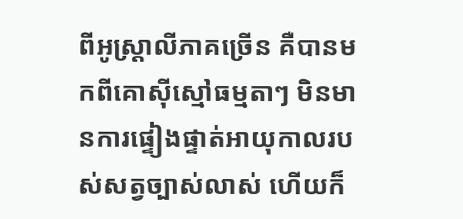ពីអូស្ត្រាលីភាគច្រើន គឺបានមកពីគោស៊ីស្មៅធម្មតាៗ មិនមានការផ្ទៀងផ្ទាត់អាយុកាលរបស់សត្វច្បាស់លាស់ ហើយក៏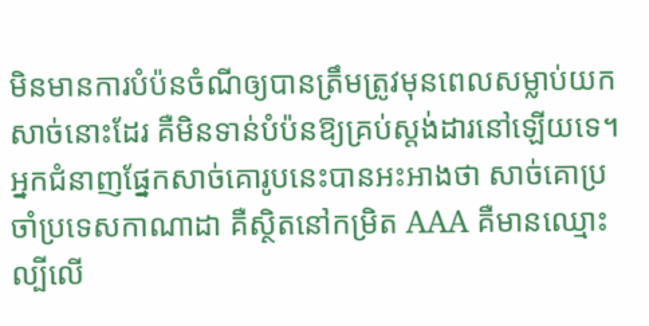មិនមានការបំប៉នចំណីឲ្យបានត្រឹមត្រូវមុនពេលសម្លាប់យកសាច់នោះដែរ គឺមិនទាន់បំប៉នឱ្យគ្រប់ស្តង់ដារនៅឡើយទេ។ អ្នកជំនាញផ្នែកសាច់គោរូបនេះបានអះអាងថា សាច់គោប្រចាំប្រទេសកាណាដា គឺស្ថិតនៅកម្រិត AAA គឺមានឈ្មោះល្បីលើ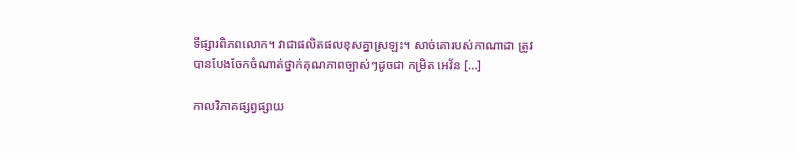ទីផ្សារពិភពលោក។ វាជាផលិតផលខុសគ្នាស្រឡះ។ សាច់គោរបស់កាណាដា ត្រូវបានបែងចែកចំណាត់ថ្នាក់គុណភាពច្បាស់ៗដូចជា កម្រិត អេវ័ន […]

កាលវិភាគផ្សព្វផ្សាយ